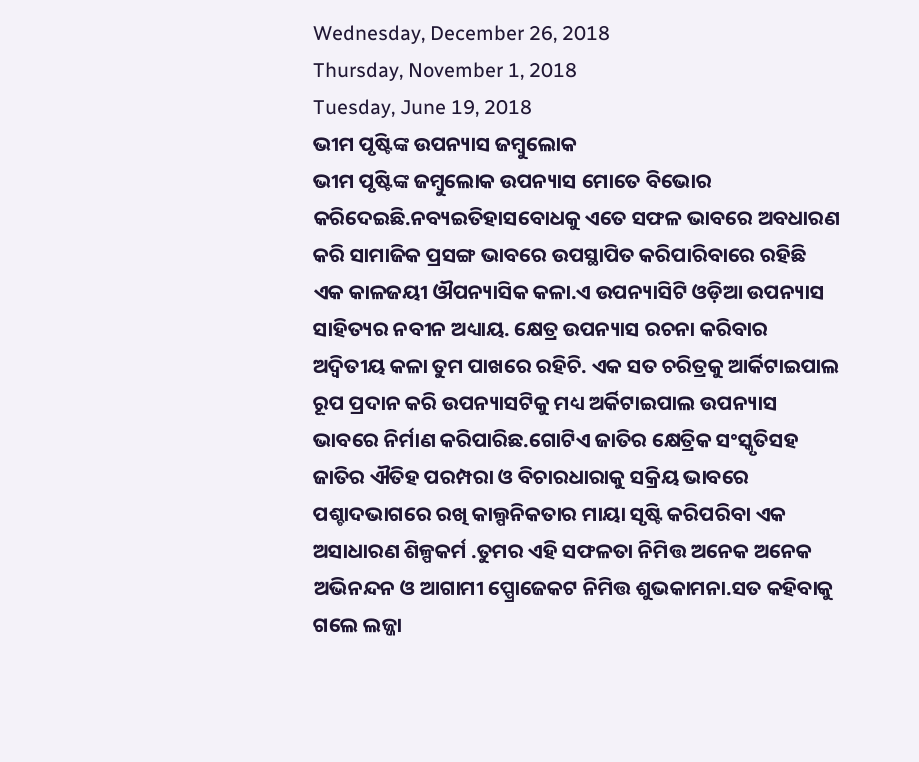Wednesday, December 26, 2018
Thursday, November 1, 2018
Tuesday, June 19, 2018
ଭୀମ ପୃଷ୍ଟିଙ୍କ ଉପନ୍ୟାସ ଜମ୍ବୁଲୋକ
ଭୀମ ପୃଷ୍ଟିଙ୍କ ଜମ୍ବୁଲୋକ ଉପନ୍ୟାସ ମୋତେ ବିଭୋର କରିଦେଇଛି.ନବ୍ୟଇତିହାସବୋଧକୁ ଏତେ ସଫଳ ଭାବରେ ଅବଧାରଣ କରି ସାମାଜିକ ପ୍ରସଙ୍ଗ ଭାବରେ ଉପସ୍ଥାପିତ କରିପାରିବାରେ ରହିଛି ଏକ କାଳଜୟୀ ଔପନ୍ୟାସିକ କଳା.ଏ ଉପନ୍ୟାସିଟି ଓଡ଼ିଆ ଉପନ୍ୟାସ ସାହିତ୍ୟର ନବୀନ ଅଧ୍ୟାୟ. କ୍ଷେତ୍ର ଉପନ୍ୟାସ ରଚନା କରିବାର ଅଦ୍ଵିତୀୟ କଳା ତୁମ ପାଖରେ ରହିଚି. ଏକ ସତ ଚରିତ୍ରକୁ ଆର୍କିଟାଇପାଲ ରୂପ ପ୍ରଦାନ କରି ଉପନ୍ୟାସଟିକୁ ମଧ୍ୟ ଅର୍କିଟାଇପାଲ ଉପନ୍ୟାସ ଭାବରେ ନିର୍ମାଣ କରିପାରିଛ.ଗୋଟିଏ ଜାତିର କ୍ଷେତ୍ରିକ ସଂସ୍କୃତିସହ ଜାତିର ଐତିହ ପରମ୍ପରା ଓ ବିଚାରଧାରାକୁ ସକ୍ରିୟ ଭାବରେ ପଶ୍ଚାଦଭାଗରେ ରଖି କାଲ୍ପନିକତାର ମାୟା ସୃଷ୍ଟି କରିପରିବା ଏକ ଅସାଧାରଣ ଶିଳ୍ପକର୍ମ .ତୁମର ଏହି ସଫଳତା ନିମିତ୍ତ ଅନେକ ଅନେକ ଅଭିନନ୍ଦନ ଓ ଆଗାମୀ ପ୍ପ୍ରୋଜେକଟ ନିମିତ୍ତ ଶୁଭକାମନା.ସତ କହିବାକୁ ଗଲେ ଲଜ୍ଜା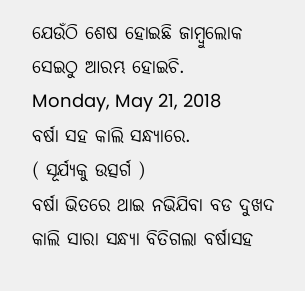ଯେଉଁଠି ଶେଷ ହୋଇଛି ଜାମ୍ବୁଲୋକ ସେଇଠୁ ଆରମ୍ଭ ହୋଇଚି.
Monday, May 21, 2018
ବର୍ଷା ସହ କାଲି ସନ୍ଧ୍ୟାରେ.
( ସୂର୍ଯ୍ୟକୁ ଉତ୍ସର୍ଗ )
ବର୍ଷା ଭିତରେ ଥାଇ ନଭିଯିବା ବଡ ଦୁଖଦ
କାଲି ସାରା ସନ୍ଧ୍ୟା ବିତିଗଲା ବର୍ଷାସହ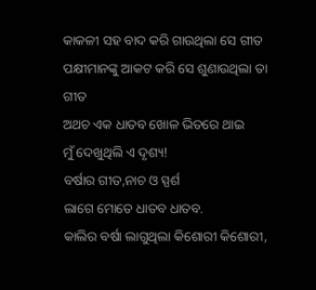କାକଳୀ ସହ ବାଦ କରି ଗାଉଥିଲା ସେ ଗୀତ
ପକ୍ଷୀମାନଙ୍କୁ ଆକଟ କରି ସେ ଶୁଣାଉଥିଲା ତା ଗୀତ
ଅଥଚ ଏକ ଧାତବ ଖୋଳ ଭିତରେ ଥାଇ
ମୁଁ ଦେଖୁଥିଲି ଏ ଦୃଶ୍ୟ!
ବର୍ଷାର ଗୀତ,ନାଚ ଓ ସ୍ପର୍ଶ
ଲାଗେ ମୋତେ ଧାତବ ଧାତବ.
କାଲିର ବର୍ଷା ଲାଗୁଥିଲା କିଶୋରୀ କିଶୋରୀ,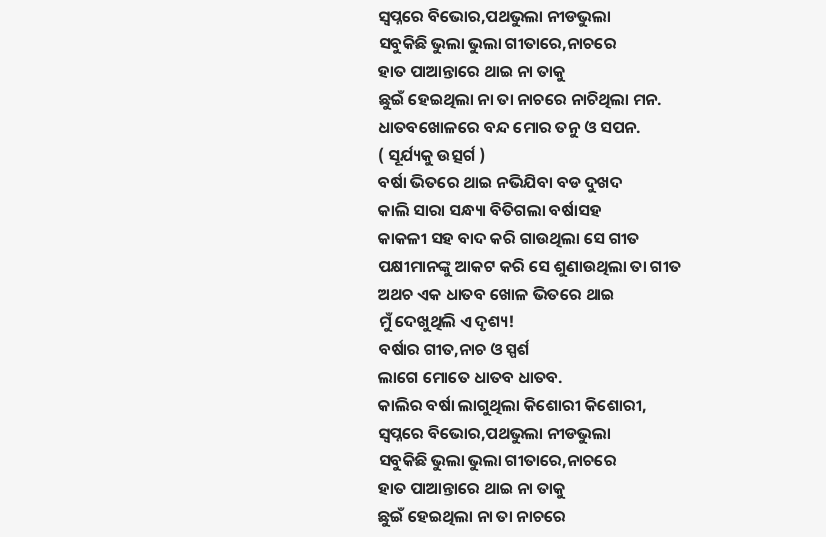ସ୍ବପ୍ନରେ ବିଭୋର,ପଥଭୁଲା ନୀଡଭୁଲା
ସବୁକିଛି ଭୁଲା ଭୁଲା ଗୀତାରେ,ନାଚରେ
ହାତ ପାଆନ୍ତାରେ ଥାଇ ନା ତାକୁ
ଛୁଇଁ ହେଇଥିଲା ନା ତା ନାଚରେ ନାଚିଥିଲା ମନ.
ଧାତବଖୋଳରେ ବନ୍ଦ ମୋର ତନୁ ଓ ସପନ.
( ସୂର୍ଯ୍ୟକୁ ଉତ୍ସର୍ଗ )
ବର୍ଷା ଭିତରେ ଥାଇ ନଭିଯିବା ବଡ ଦୁଖଦ
କାଲି ସାରା ସନ୍ଧ୍ୟା ବିତିଗଲା ବର୍ଷାସହ
କାକଳୀ ସହ ବାଦ କରି ଗାଉଥିଲା ସେ ଗୀତ
ପକ୍ଷୀମାନଙ୍କୁ ଆକଟ କରି ସେ ଶୁଣାଉଥିଲା ତା ଗୀତ
ଅଥଚ ଏକ ଧାତବ ଖୋଳ ଭିତରେ ଥାଇ
ମୁଁ ଦେଖୁଥିଲି ଏ ଦୃଶ୍ୟ!
ବର୍ଷାର ଗୀତ,ନାଚ ଓ ସ୍ପର୍ଶ
ଲାଗେ ମୋତେ ଧାତବ ଧାତବ.
କାଲିର ବର୍ଷା ଲାଗୁଥିଲା କିଶୋରୀ କିଶୋରୀ,
ସ୍ବପ୍ନରେ ବିଭୋର,ପଥଭୁଲା ନୀଡଭୁଲା
ସବୁକିଛି ଭୁଲା ଭୁଲା ଗୀତାରେ,ନାଚରେ
ହାତ ପାଆନ୍ତାରେ ଥାଇ ନା ତାକୁ
ଛୁଇଁ ହେଇଥିଲା ନା ତା ନାଚରେ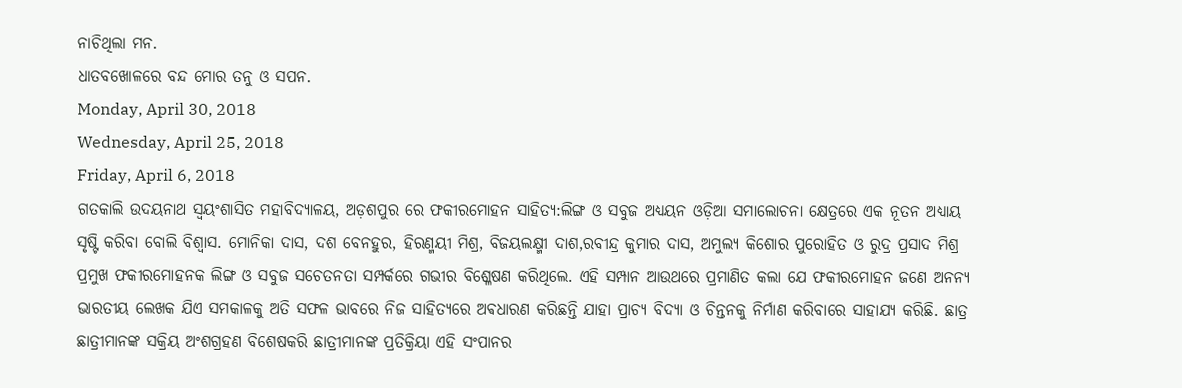ନାଚିଥିଲା ମନ.
ଧାତବଖୋଳରେ ବନ୍ଦ ମୋର ତନୁ ଓ ସପନ.
Monday, April 30, 2018
Wednesday, April 25, 2018
Friday, April 6, 2018
ଗତକାଲି ଉଦୟନାଥ ସ୍ବୟଂଶାସିତ ମହାବିଦ୍ୟାଳୟ, ଅଡ଼ଶପୁର ରେ ଫକୀରମୋହନ ସାହିତ୍ୟ:ଲିଙ୍ଗ ଓ ସବୁଜ ଅଧ୍ୟୟନ ଓଡ଼ିଆ ସମାଲୋଚନା କ୍ଷେତ୍ରରେ ଏକ ନୂତନ ଅଧ୍ୟାୟ ସୃଷ୍ଟି କରିବା ବୋଲି ବିଶ୍ଵାସ. ମୋନିକା ଦାସ, ଦଶ ବେନହୁର, ହିରଣ୍ମୟୀ ମିଶ୍ର, ବିଜୟଲକ୍ଷ୍ମୀ ଦାଶ,ରବୀନ୍ଦ୍ର କୁମାର ଦାସ, ଅମୁଲ୍ୟ କିଶୋର ପୁରୋହିତ ଓ ରୁଦ୍ର ପ୍ରସାଦ ମିଶ୍ର ପ୍ରମୁଖ ଫକୀରମୋହନକ ଲିଙ୍ଗ ଓ ସବୁଜ ସଚେତନତା ସମ୍ପର୍କରେ ଗଭୀର ବିଶ୍ଳେଷଣ କରିଥିଲେ. ଏହି ସମ୍ପାନ ଆଉଥରେ ପ୍ରମାଣିତ କଲା ଯେ ଫକୀରମୋହନ ଜଣେ ଅନନ୍ୟ ଭାରତୀୟ ଲେଖକ ଯିଏ ସମକାଳକୁ ଅତି ସଫଳ ଭାବରେ ନିଜ ସାହିତ୍ୟରେ ଅଵଧାରଣ କରିଛନ୍ତି ଯାହା ପ୍ରାଚ୍ୟ ବିଦ୍ୟା ଓ ଚିନ୍ତନକୁ ନିର୍ମାଣ କରିବାରେ ସାହାଯ୍ୟ କରିଛି. ଛାତ୍ର ଛାତ୍ରୀମାନଙ୍କ ସକ୍ରିୟ ଅଂଶଗ୍ରହଣ ବିଶେଷକରି ଛାତ୍ରୀମାନଙ୍କ ପ୍ରତିକ୍ରିୟା ଏହି ସଂପାନର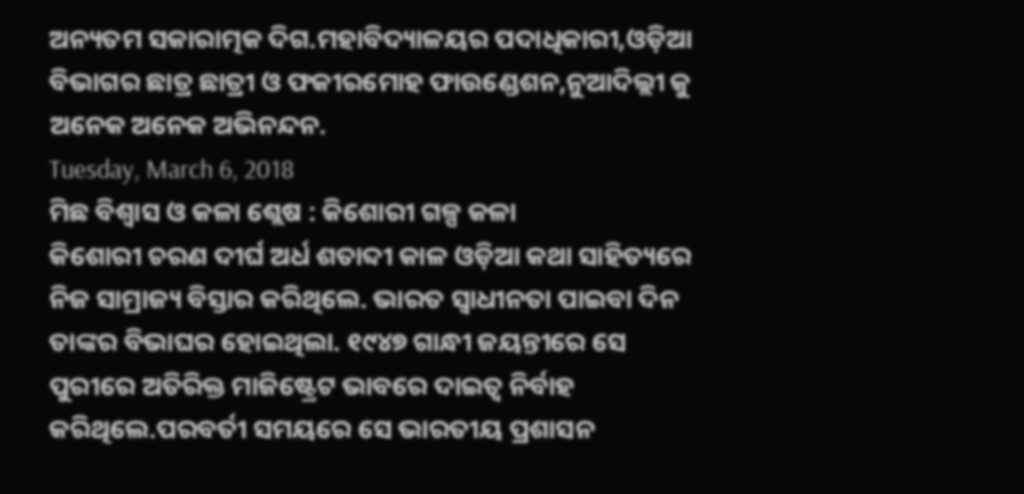ଅନ୍ୟତମ ସକାରାତ୍ମକ ଦିଗ.ମହାବିଦ୍ୟାଳୟର ପଦାଧିକାରୀ,ଓଡ଼ିଆ ବିଭାଗର ଛାତ୍ର ଛାତ୍ରୀ ଓ ଫକୀରମୋହ ଫାଉଣ୍ଡେଶନ,ନୁଆଦିଲ୍ଲୀ କୁ ଅନେକ ଅନେକ ଅଭିନନ୍ଦନ.
Tuesday, March 6, 2018
ମିଛ ବିଶ୍ୱାସ ଓ କଳା ଶ୍ଲେଷ : କିଶୋରୀ ଗଳ୍ପ କଳା
କିଶୋରୀ ଚରଣ ଦୀର୍ଘ ଅର୍ଧ ଶତାବ୍ଦୀ କାଳ ଓଡ଼ିଆ କଥା ସାହିତ୍ୟରେ ନିଜ ସାମ୍ରାଜ୍ୟ ବିସ୍ତାର କରିଥିଲେ. ଭାରତ ସ୍ବାଧୀନତା ପାଇବା ଦିନ ତାଙ୍କର ବିଭାଘର ହୋଇଥିଲା. ୧୯୪୭ ଗାନ୍ଧୀ ଜୟନ୍ତୀରେ ସେ ପୁରୀରେ ଅତିରିକ୍ତ ମାଜିଷ୍ଟ୍ରେଟ ଭାବରେ ଦାଇତ୍ୱ ନିର୍ବାହ କରିଥିଲେ.ପରବର୍ତୀ ସମୟରେ ସେ ଭାରତୀୟ ପ୍ରଶାସନ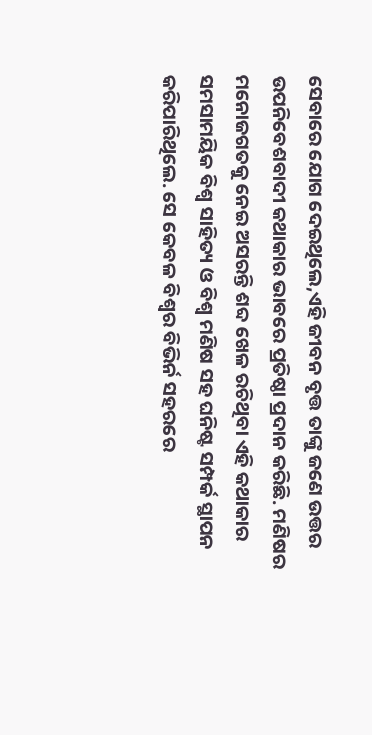ସେବାରେ ଯୋଗ ଦେଇଥିଲେ,ଏହି ଜୀବନ ବୃତ୍ତ ତାଙ୍କୁ ଜଣେ ଉତ୍ତର ଉପନିବେଶବାଦୀ କଥାକାର ଭାବରେ ପ୍ରତିଷ୍ଠା ପ୍ରଦାନ କରିଛି. ମଣିଷର ମନୋଜଗତକୁ ନେଇ ଅସରନ୍ତି ଶବ୍ଦ ଖେଳ ରଚିଥିବା ଏହି କଥାକାର ସମସାମୟିକ ବିଶ୍ୱ ସାହିତ୍ୟ ଓ ବିଶ୍ୱ ମଣିଷ ସହ ଘନିଷ୍ଟ ସମ୍ପର୍କ ସ୍ଥାପନ କରିପାରିଥିଲେ. ସେ କେବଳ ବିଶ୍ୱର ବିଭିର୍ନ ସହରରେ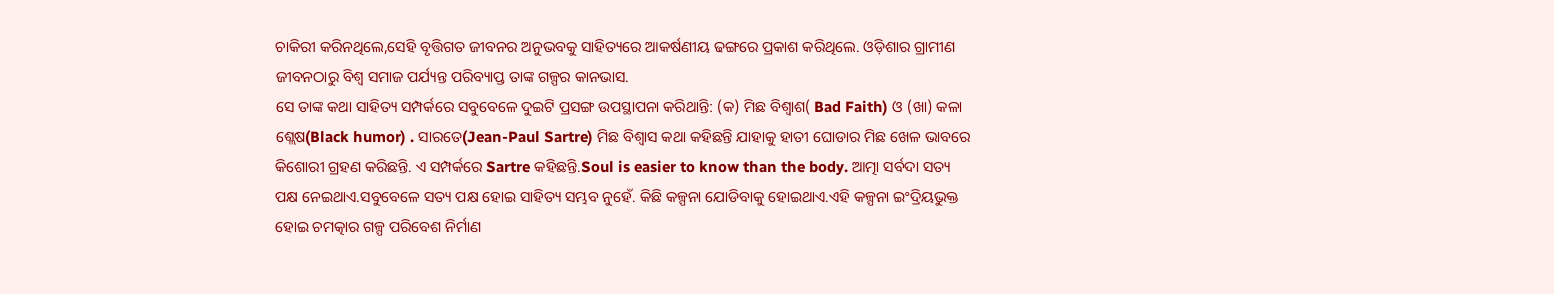ଚାକିରୀ କରିନଥିଲେ,ସେହି ବୃତ୍ତିଗତ ଜୀବନର ଅନୁଭବକୁ ସାହିତ୍ୟରେ ଆକର୍ଷଣୀୟ ଢଙ୍ଗରେ ପ୍ରକାଶ କରିଥିଲେ. ଓଡ଼ିଶାର ଗ୍ରାମୀଣ ଜୀବନଠାରୁ ବିଶ୍ୱ ସମାଜ ପର୍ଯ୍ୟନ୍ତ ପରିବ୍ୟାପ୍ତ ତାଙ୍କ ଗଳ୍ପର କାନଭାସ.
ସେ ତାଙ୍କ କଥା ସାହିତ୍ୟ ସମ୍ପର୍କରେ ସବୁବେଳେ ଦୁଇଟି ପ୍ରସଙ୍ଗ ଉପସ୍ଥାପନା କରିଥାନ୍ତି: (କ) ମିଛ ବିଶ୍ୱାଶ( Bad Faith) ଓ (ଖା) କଳା ଶ୍ଲେଷ(Black humor) . ସାରତେ(Jean-Paul Sartre) ମିଛ ବିଶ୍ୱାସ କଥା କହିଛନ୍ତି ଯାହାକୁ ହାତୀ ଘୋଡାର ମିଛ ଖେଳ ଭାବରେ କିଶୋରୀ ଗ୍ରହଣ କରିଛନ୍ତି. ଏ ସମ୍ପର୍କରେ Sartre କହିଛନ୍ତି.Soul is easier to know than the body. ଆତ୍ମା ସର୍ବଦା ସତ୍ୟ ପକ୍ଷ ନେଇଥାଏ.ସବୁବେଳେ ସତ୍ୟ ପକ୍ଷ ହୋଇ ସାହିତ୍ୟ ସମ୍ଭବ ନୁହେଁ. କିଛି କଳ୍ପନା ଯୋଡିବାକୁ ହୋଇଥାଏ.ଏହି କଳ୍ପନା ଇଂଦ୍ରିୟଭୁକ୍ତ ହୋଇ ଚମତ୍କାର ଗଳ୍ପ ପରିବେଶ ନିର୍ମାଣ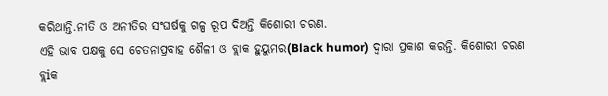କରିଥାନ୍ତି.ନୀତି ଓ ଅନୀତିର ସଂଘର୍ଷକୁ ଗଳ୍ପ ରୂପ ଦିଅନ୍ତି କିଶୋରୀ ଚରଣ.
ଏହି ଭାବ ପକ୍ଷକୁ ସେ ଚେତନାପ୍ରବାହ ଶୈଳୀ ଓ ବ୍ଲାକ ହୁୟୁମର(Black humor) ଦ୍ୱାରା ପ୍ରକାଶ କରନ୍ତି. କିଶୋରୀ ଚରଣ ବ୍ଲiକ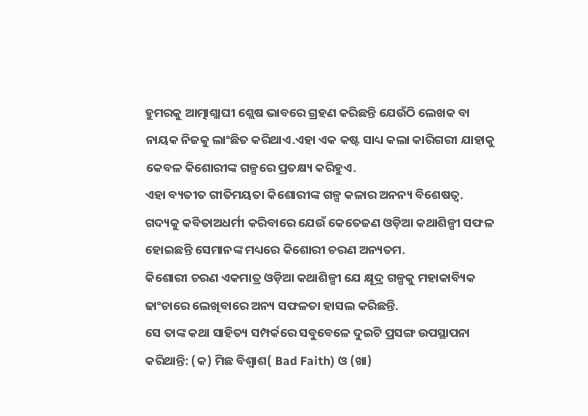ହୁମରକୁ ଆତ୍ମାଶ୍ଲାଘୀ ଶ୍ଲେଷ ଭାବରେ ଗ୍ରହଣ କରିଛନ୍ତି ଯେଉଁଠି ଲେଖକ ବା ନାୟକ ନିଜକୁ ଲାଂଛିତ କରିଥାଏ.ଏହା ଏକ କଷ୍ଟ ସାଧ୍ୟ କଲା କାରିଗରୀ ଯାହାକୁ କେବଳ କିଶୋରୀଙ୍କ ଗଳ୍ପରେ ପ୍ରତକ୍ଷ୍ୟ କରିହୁଏ.
ଏହା ବ୍ୟତୀତ ଗୀତିମୟତା କିଶୋରୀଙ୍କ ଗଳ୍ପ କଳାର ଅନନ୍ୟ ବିଶେଷତ୍ୱ. ଗଦ୍ୟକୁ କବିତାଅଧର୍ମୀ କରିବାରେ ଯେଉଁ କେତେଜଣ ଓଡ଼ିଆ କଥାଶିଳ୍ପୀ ସଫଳ ହୋଇଛନ୍ତି ସେମାନଙ୍କ ମଧ୍ୟରେ କିଶୋରୀ ଚରଣ ଅନ୍ୟତମ.
କିଶୋରୀ ଚରଣ ଏକମାତ୍ର ଓଡ଼ିଆ କଥାଶିଳ୍ପୀ ଯେ କ୍ଷୂଦ୍ର ଗଳ୍ପକୁ ମହାକାବ୍ୟିକ ଢାଂଚାରେ ଲେଖିବାରେ ଅନ୍ୟ ସଫଳତା ହାସଲ କରିଛନ୍ତି.
ସେ ତାଙ୍କ କଥା ସାହିତ୍ୟ ସମ୍ପର୍କରେ ସବୁବେଳେ ଦୁଇଟି ପ୍ରସଙ୍ଗ ଉପସ୍ଥାପନା କରିଥାନ୍ତି: (କ) ମିଛ ବିଶ୍ୱାଶ( Bad Faith) ଓ (ଖା)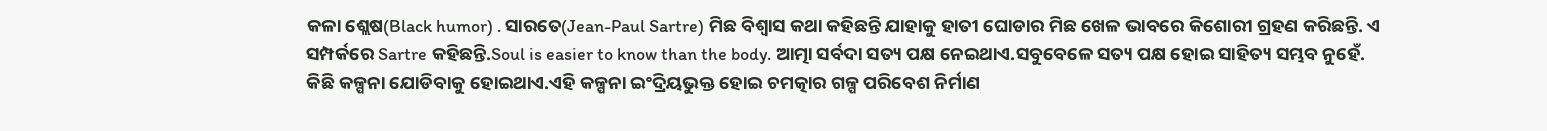କଳା ଶ୍ଲେଷ(Black humor) . ସାରତେ(Jean-Paul Sartre) ମିଛ ବିଶ୍ୱାସ କଥା କହିଛନ୍ତି ଯାହାକୁ ହାତୀ ଘୋଡାର ମିଛ ଖେଳ ଭାବରେ କିଶୋରୀ ଗ୍ରହଣ କରିଛନ୍ତି. ଏ ସମ୍ପର୍କରେ Sartre କହିଛନ୍ତି.Soul is easier to know than the body. ଆତ୍ମା ସର୍ବଦା ସତ୍ୟ ପକ୍ଷ ନେଇଥାଏ.ସବୁବେଳେ ସତ୍ୟ ପକ୍ଷ ହୋଇ ସାହିତ୍ୟ ସମ୍ଭବ ନୁହେଁ. କିଛି କଳ୍ପନା ଯୋଡିବାକୁ ହୋଇଥାଏ.ଏହି କଳ୍ପନା ଇଂଦ୍ରିୟଭୁକ୍ତ ହୋଇ ଚମତ୍କାର ଗଳ୍ପ ପରିବେଶ ନିର୍ମାଣ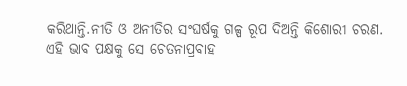କରିଥାନ୍ତି.ନୀତି ଓ ଅନୀତିର ସଂଘର୍ଷକୁ ଗଳ୍ପ ରୂପ ଦିଅନ୍ତି କିଶୋରୀ ଚରଣ.
ଏହି ଭାବ ପକ୍ଷକୁ ସେ ଚେତନାପ୍ରବାହ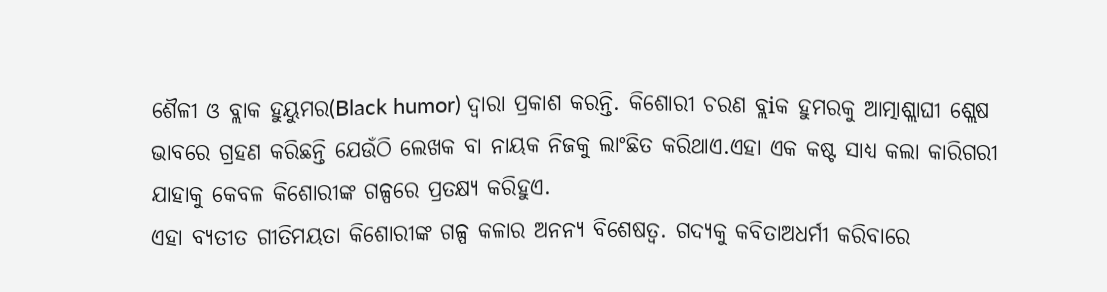ଶୈଳୀ ଓ ବ୍ଲାକ ହୁୟୁମର(Black humor) ଦ୍ୱାରା ପ୍ରକାଶ କରନ୍ତି. କିଶୋରୀ ଚରଣ ବ୍ଲiକ ହୁମରକୁ ଆତ୍ମାଶ୍ଲାଘୀ ଶ୍ଲେଷ ଭାବରେ ଗ୍ରହଣ କରିଛନ୍ତି ଯେଉଁଠି ଲେଖକ ବା ନାୟକ ନିଜକୁ ଲାଂଛିତ କରିଥାଏ.ଏହା ଏକ କଷ୍ଟ ସାଧ୍ୟ କଲା କାରିଗରୀ ଯାହାକୁ କେବଳ କିଶୋରୀଙ୍କ ଗଳ୍ପରେ ପ୍ରତକ୍ଷ୍ୟ କରିହୁଏ.
ଏହା ବ୍ୟତୀତ ଗୀତିମୟତା କିଶୋରୀଙ୍କ ଗଳ୍ପ କଳାର ଅନନ୍ୟ ବିଶେଷତ୍ୱ. ଗଦ୍ୟକୁ କବିତାଅଧର୍ମୀ କରିବାରେ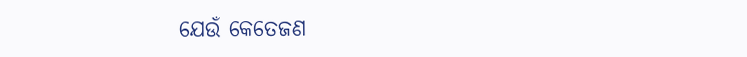ଯେଉଁ କେତେଜଣ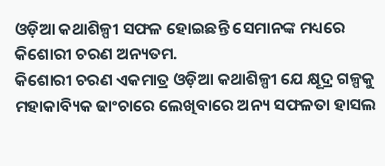ଓଡ଼ିଆ କଥାଶିଳ୍ପୀ ସଫଳ ହୋଇଛନ୍ତି ସେମାନଙ୍କ ମଧ୍ୟରେ କିଶୋରୀ ଚରଣ ଅନ୍ୟତମ.
କିଶୋରୀ ଚରଣ ଏକମାତ୍ର ଓଡ଼ିଆ କଥାଶିଳ୍ପୀ ଯେ କ୍ଷୂଦ୍ର ଗଳ୍ପକୁ ମହାକାବ୍ୟିକ ଢାଂଚାରେ ଲେଖିବାରେ ଅନ୍ୟ ସଫଳତା ହାସଲ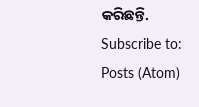କରିଛନ୍ତି.
Subscribe to:
Posts (Atom)